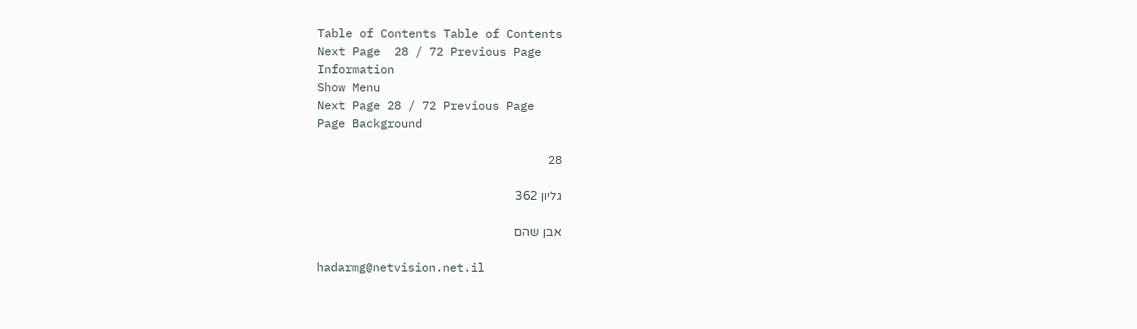Table of Contents Table of Contents
Next Page  28 / 72 Previous Page
Information
Show Menu
Next Page 28 / 72 Previous Page
Page Background

28

גליון 362

אבן שהם

hadarmg@netvision.net.il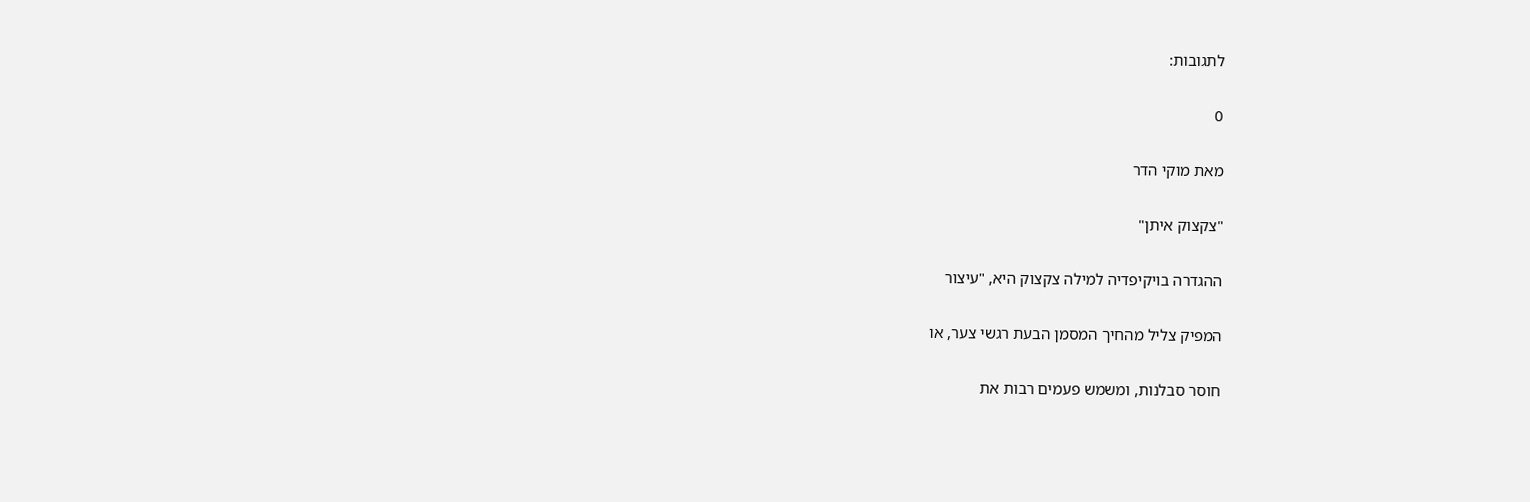לתגובות:

0

מאת מוקי הדר

"צקצוק איתן"

ההגדרה בויקיפדיה למילה צקצוק היא, "עיצור

המפיק צליל מהחיך המסמן הבעת רגשי צער, או

חוסר סבלנות, ומשמש פעמים רבות את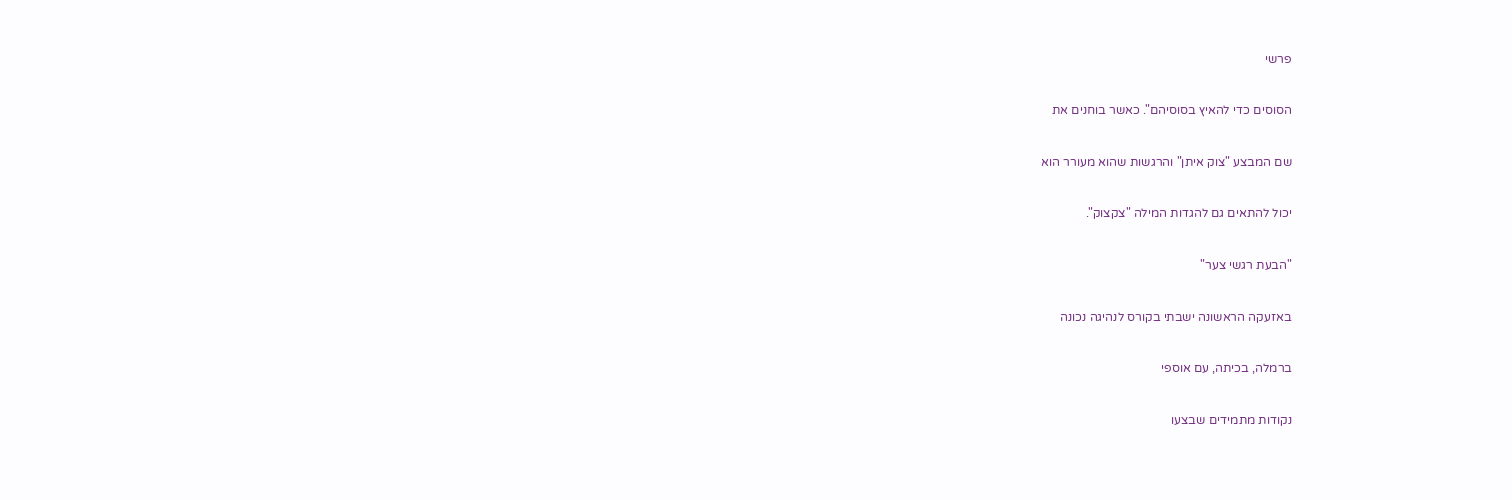פרשי

הסוסים כדי להאיץ בסוסיהם". כאשר בוחנים את

שם המבצע "צוק איתן" והרגשות שהוא מעורר הוא

יכול להתאים גם להגדות המילה "צקצוק".

"הבעת רגשי צער"

באזעקה הראשונה ישבתי בקורס לנהיגה נכונה

ברמלה, בכיתה, עם אוספי

נקודות מתמידים שבצעו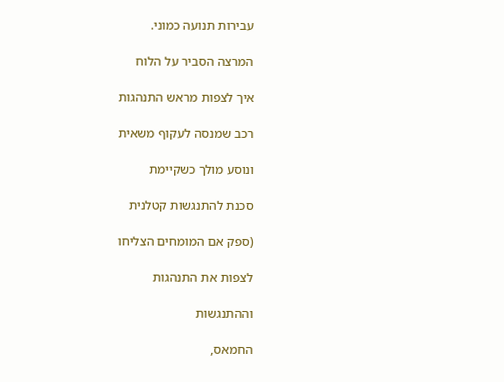עבירות תנועה כמוני.

המרצה הסביר על הלוח

איך לצפות מראש התנהגות

רכב שמנסה לעקוף משאית

ונוסע מולך כשקיימת

סכנת להתנגשות קטלנית

(ספק אם המומחים הצליחו

לצפות את התנהגות

וההתנגשות

החמאס,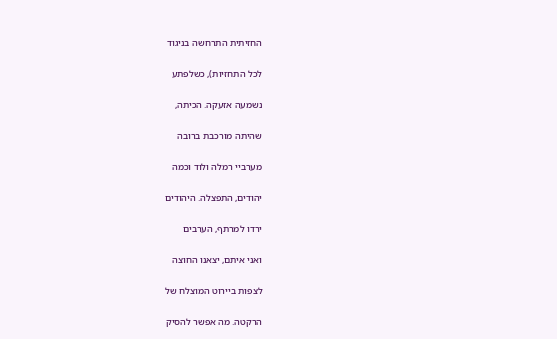החזיתית התרחשה בניגוד

לכל התחזיות), כשלפתע

נשמעה אזעקה. הכיתה,

שהיתה מורכבת ברובה

מערביי רמלה ולוד וכמה

יהודים, התפצלה. היהודים

ירדו למרתף, הערבים

ואני איתם, יצאנו החוצה

לצפות ביירוט המוצלח של

הרקטה. מה אפשר להסיק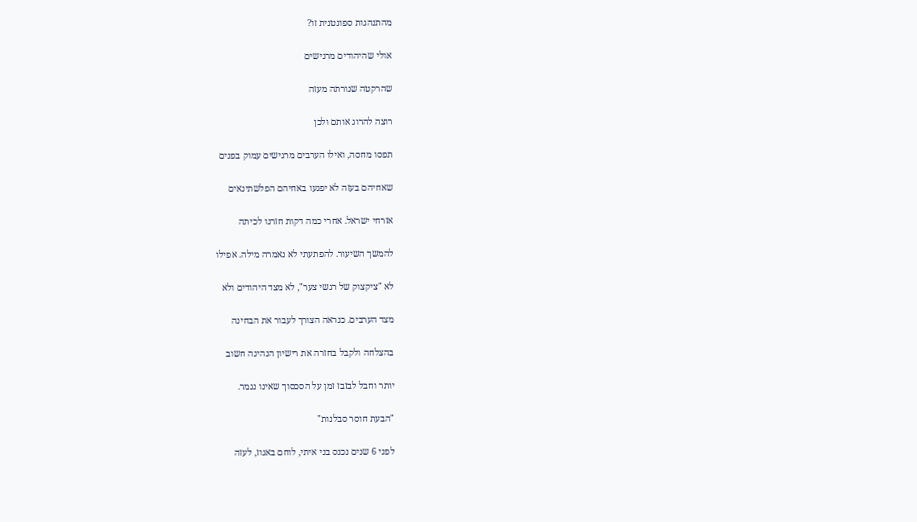מהתנהגות ספונטנית זו?

אולי שהיהודים מרגישים

שהרקטה שנורתה מעזה

רוצה להרוג אותם ולכן

תפסו מחסה, ואילו הערבים מרגישים עמוק בפנים

שאחיהם בעזה לא יפגעו באחיהם הפלשתינאים

אזרחי ישראל. אחרי כמה דקות חזרנו לכיתה

להמשך השיעור. להפתעתי לא נאמרה מילה. אפילו

לא "ציקצוק של רגשי צער", לא מצד היהודים ולא

מצד הערבים. כנראה הצורך לעבור את הבחינה

בהצלחה ולקבל בחזרה את רישיון הנהיגה חשוב

יותר וחבל לבזבז זמן על הסכסוך שאינו נגמר.

"הבעת חוסר סבלנות"

לפני 6 שנים נכנס בני איתי, לוחם באגוז, לעזה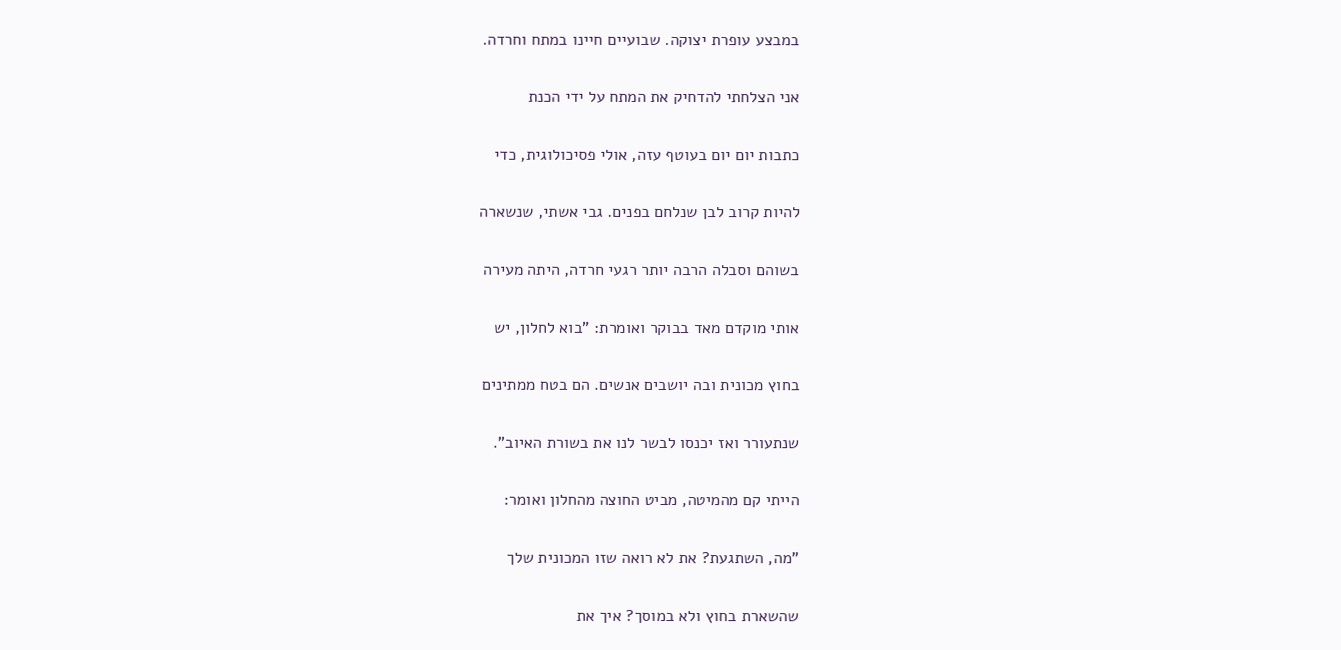במבצע עופרת יצוקה. שבועיים חיינו במתח וחרדה.

אני הצלחתי להדחיק את המתח על ידי הכנת

כתבות יום יום בעוטף עזה, אולי פסיכולוגית, כדי

להיות קרוב לבן שנלחם בפנים. גבי אשתי, שנשארה

בשוהם וסבלה הרבה יותר רגעי חרדה, היתה מעירה

אותי מוקדם מאד בבוקר ואומרת: "בוא לחלון, יש

בחוץ מכונית ובה יושבים אנשים. הם בטח ממתינים

שנתעורר ואז יכנסו לבשר לנו את בשורת האיוב".

הייתי קם מהמיטה, מביט החוצה מהחלון ואומר:

"מה, השתגעת? את לא רואה שזו המכונית שלך

שהשארת בחוץ ולא במוסך? איך את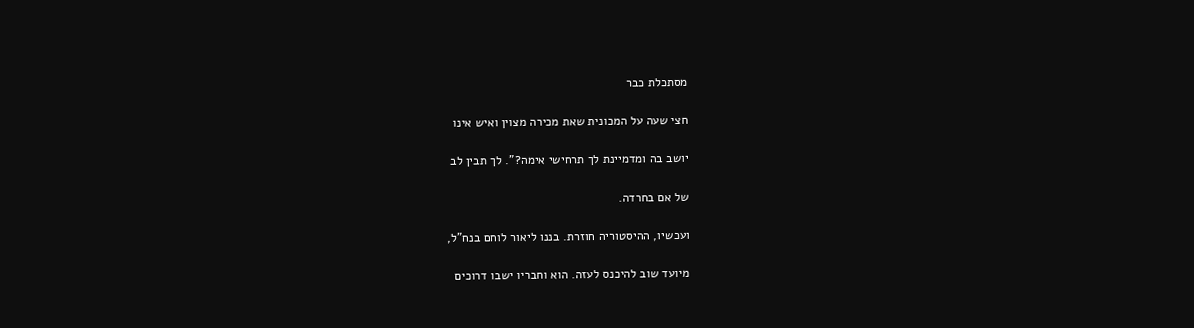מסתכלת כבר

חצי שעה על המכונית שאת מכירה מצוין ואיש אינו

יושב בה ומדמיינת לך תרחישי אימה?". לך תבין לב

של אם בחרדה.

ועכשיו, ההיסטוריה חוזרת. בננו ליאור לוחם בנח"ל,

מיועד שוב להיכנס לעזה. הוא וחבריו ישבו דרוכים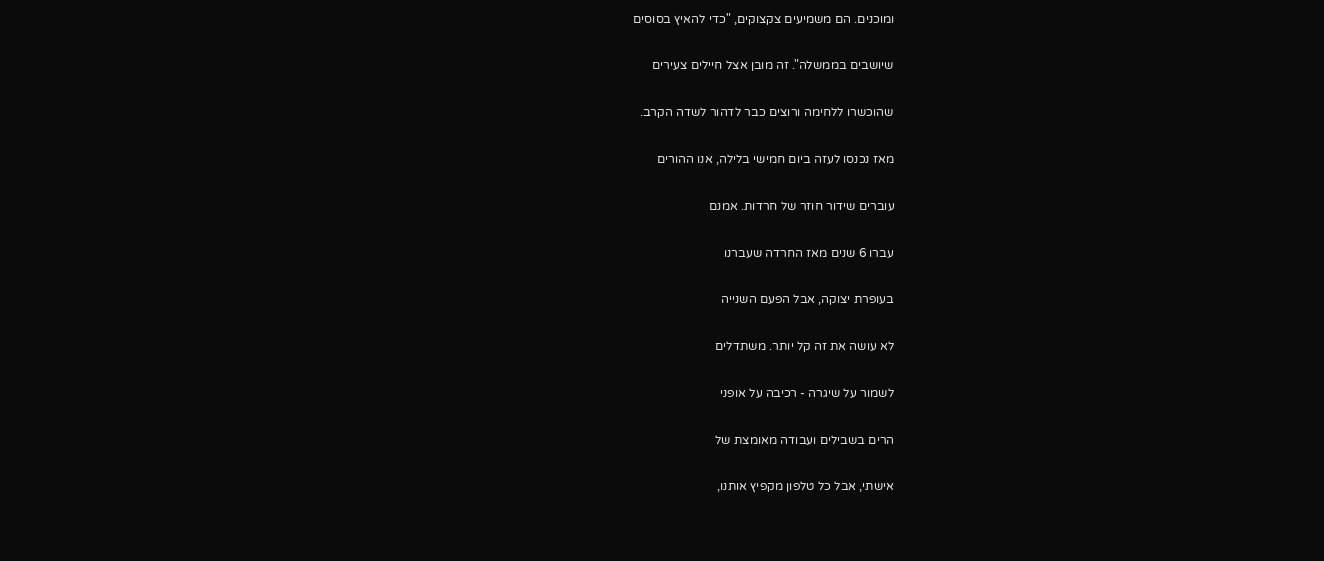ומוכנים. הם משמיעים צקצוקים, "כדי להאיץ בסוסים

שיושבים בממשלה". זה מובן אצל חיילים צעירים

שהוכשרו ללחימה ורוצים כבר לדהור לשדה הקרב.

מאז נכנסו לעזה ביום חמישי בלילה, אנו ההורים

עוברים שידור חוזר של חרדות. אמנם

עברו 6 שנים מאז החרדה שעברנו

בעופרת יצוקה, אבל הפעם השנייה

לא עושה את זה קל יותר. משתדלים

לשמור על שיגרה - רכיבה על אופני

הרים בשבילים ועבודה מאומצת של

אישתי, אבל כל טלפון מקפיץ אותנו,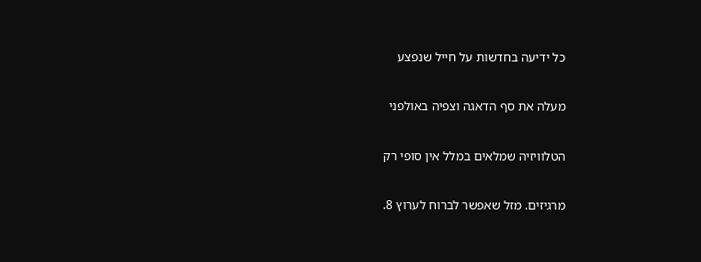כל ידיעה בחדשות על חייל שנפצע

מעלה את סף הדאגה וצפיה באולפני

הטלוויזיה שמלאים במלל אין סופי רק

מרגיזים. מזל שאפשר לברוח לערוץ 8.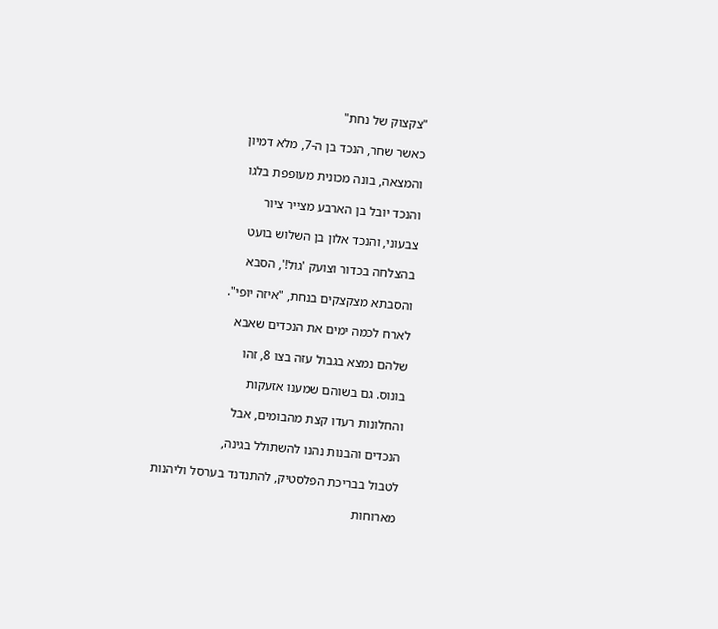"צקצוק של נחת"

כאשר שחר, הנכד בן ה-7, מלא דמיון

והמצאה, בונה מכונית מעופפת בלגו

והנכד יובל בן הארבע מצייר ציור

צבעוני, והנכד אלון בן השלוש בועט

בהצלחה בכדור וצועק 'גול!', הסבא

והסבתא מצקצקים בנחת, "איזה יופי".

לארח לכמה ימים את הנכדים שאבא

שלהם נמצא בגבול עזה בצו 8, זהו

בונוס. גם בשוהם שמענו אזעקות

והחלונות רעדו קצת מהבומים, אבל

הנכדים והבנות נהנו להשתולל בגינה,

לטבול בבריכת הפלסטיק, להתנדנד בערסל וליהנות

מארוחות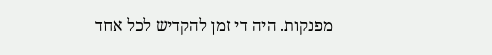מפנקות. היה די זמן להקדיש לכל אחד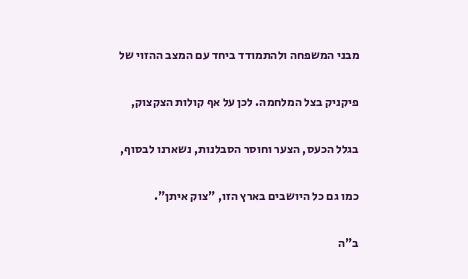מבני המשפחה ולהתמודד ביחד עם המצב ההזוי של

פיקניק בצל המלחמה. לכן על אף קולות הצקצוק,

בגלל הכעס, הצער וחוסר הסבלנות, נשארנו לבסוף,

כמו גם כל היושבים בארץ הזו, "צוק איתן".

ב"ה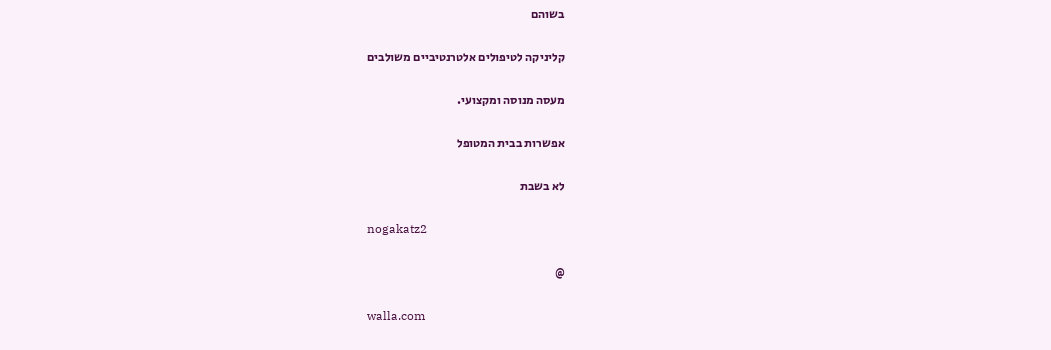בשוהם

קליניקה לטיפולים אלטרנטיביים משולבים

מעסה מנוסה ומקצועי.

אפשרות בבית המטופל

לא בשבת

nogakatz2

@

walla.com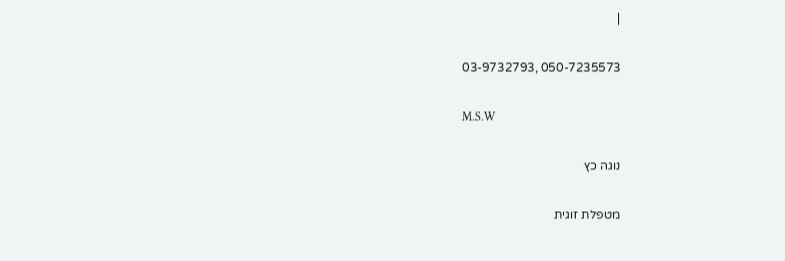|

050-7235573 ,03-9732793

M.S.W

נוגה כץ

מטפלת זוגית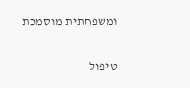ומשפחתית מוסמכת

טיפול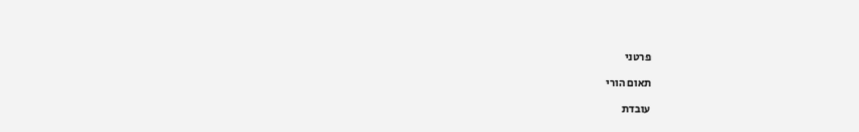פרטני

תאום הורי

עובדת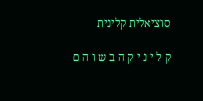סוציאלית קלינית

ק ל י נ י ק ה ב ש ו ה ם